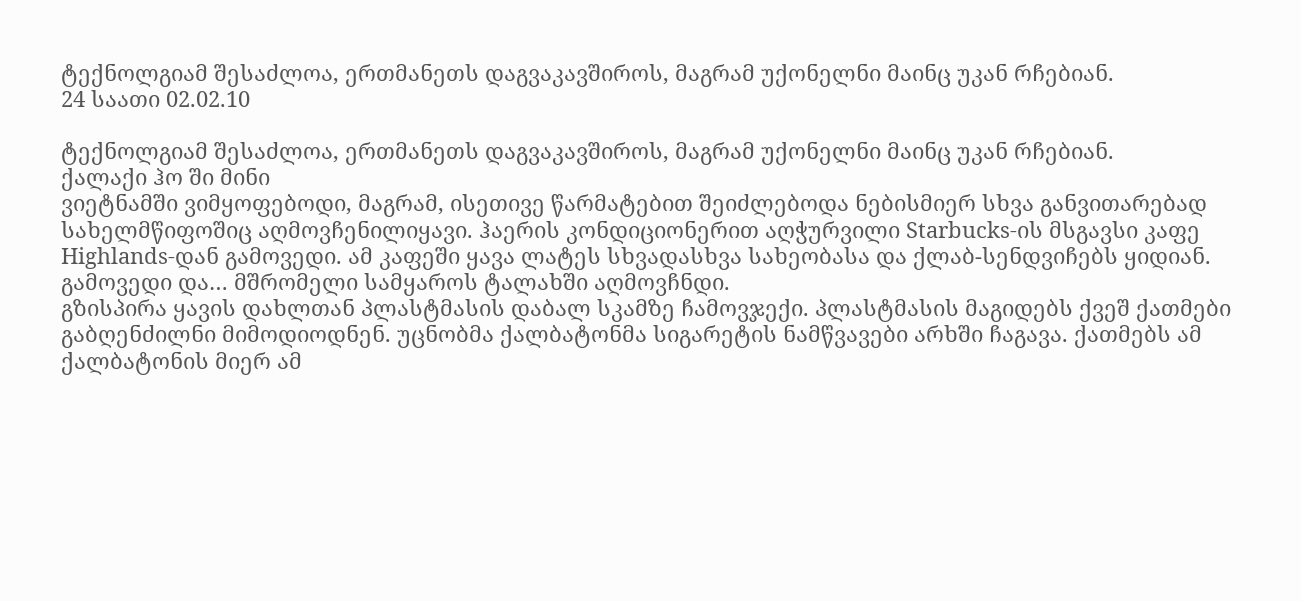ტექნოლგიამ შესაძლოა, ერთმანეთს დაგვაკავშიროს, მაგრამ უქონელნი მაინც უკან რჩებიან.
24 საათი 02.02.10

ტექნოლგიამ შესაძლოა, ერთმანეთს დაგვაკავშიროს, მაგრამ უქონელნი მაინც უკან რჩებიან.
ქალაქი ჰო ში მინი
ვიეტნამში ვიმყოფებოდი, მაგრამ, ისეთივე წარმატებით შეიძლებოდა ნებისმიერ სხვა განვითარებად სახელმწიფოშიც აღმოვჩენილიყავი. ჰაერის კონდიციონერით აღჭურვილი Starbucks-ის მსგავსი კაფე Highlands-დან გამოვედი. ამ კაფეში ყავა ლატეს სხვადასხვა სახეობასა და ქლაბ-სენდვიჩებს ყიდიან. გამოვედი და… მშრომელი სამყაროს ტალახში აღმოვჩნდი.
გზისპირა ყავის დახლთან პლასტმასის დაბალ სკამზე ჩამოვჯექი. პლასტმასის მაგიდებს ქვეშ ქათმები გაბღენძილნი მიმოდიოდნენ. უცნობმა ქალბატონმა სიგარეტის ნამწვავები არხში ჩაგავა. ქათმებს ამ ქალბატონის მიერ ამ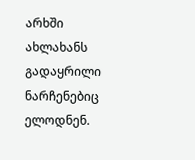არხში ახლახანს გადაყრილი ნარჩენებიც ელოდნენ.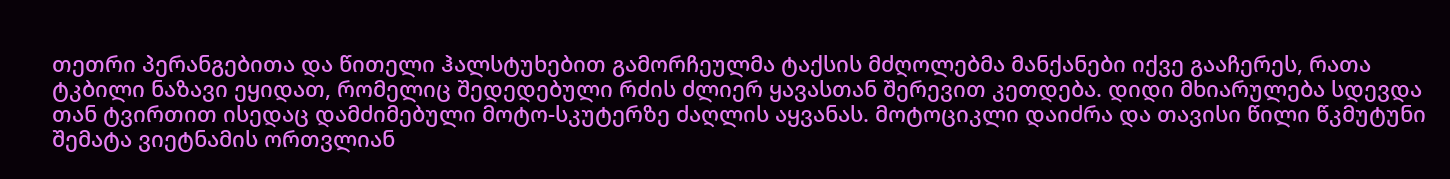თეთრი პერანგებითა და წითელი ჰალსტუხებით გამორჩეულმა ტაქსის მძღოლებმა მანქანები იქვე გააჩერეს, რათა ტკბილი ნაზავი ეყიდათ, რომელიც შედედებული რძის ძლიერ ყავასთან შერევით კეთდება. დიდი მხიარულება სდევდა თან ტვირთით ისედაც დამძიმებული მოტო-სკუტერზე ძაღლის აყვანას. მოტოციკლი დაიძრა და თავისი წილი წკმუტუნი შემატა ვიეტნამის ორთვლიან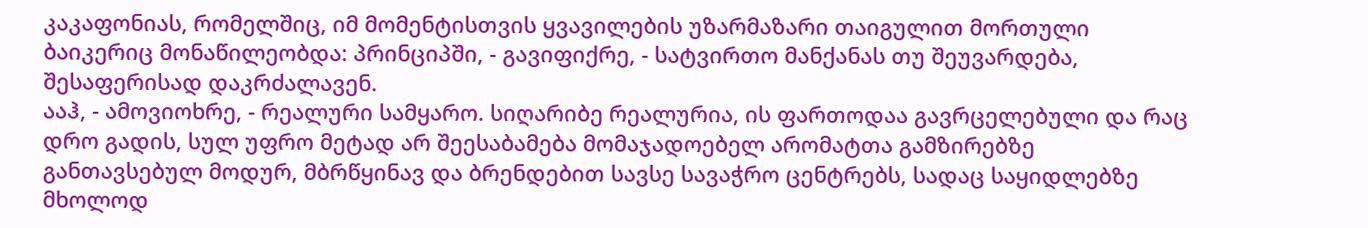კაკაფონიას, რომელშიც, იმ მომენტისთვის ყვავილების უზარმაზარი თაიგულით მორთული ბაიკერიც მონაწილეობდა: პრინციპში, - გავიფიქრე, - სატვირთო მანქანას თუ შეუვარდება, შესაფერისად დაკრძალავენ.
ააჰ, - ამოვიოხრე, - რეალური სამყარო. სიღარიბე რეალურია, ის ფართოდაა გავრცელებული და რაც დრო გადის, სულ უფრო მეტად არ შეესაბამება მომაჯადოებელ არომატთა გამზირებზე განთავსებულ მოდურ, მბრწყინავ და ბრენდებით სავსე სავაჭრო ცენტრებს, სადაც საყიდლებზე მხოლოდ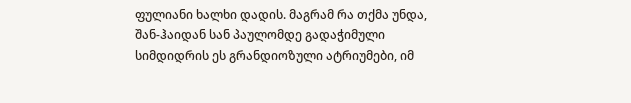ფულიანი ხალხი დადის. მაგრამ რა თქმა უნდა, შან-ჰაიდან სან პაულომდე გადაჭიმული სიმდიდრის ეს გრანდიოზული ატრიუმები, იმ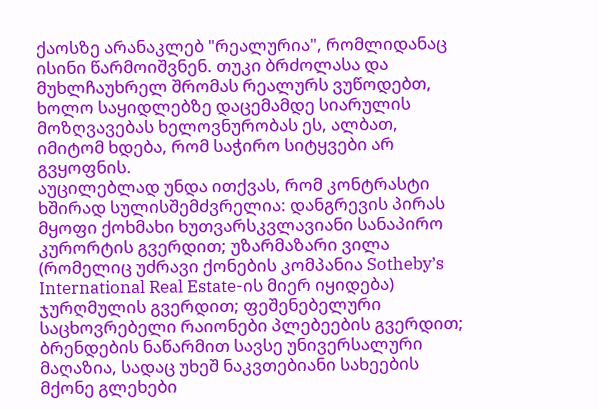ქაოსზე არანაკლებ "რეალურია", რომლიდანაც ისინი წარმოიშვნენ. თუკი ბრძოლასა და მუხლჩაუხრელ შრომას რეალურს ვუწოდებთ, ხოლო საყიდლებზე დაცემამდე სიარულის მოზღვავებას ხელოვნურობას ეს, ალბათ, იმიტომ ხდება, რომ საჭირო სიტყვები არ გვყოფნის.
აუცილებლად უნდა ითქვას, რომ კონტრასტი ხშირად სულისშემძვრელია: დანგრევის პირას მყოფი ქოხმახი ხუთვარსკვლავიანი სანაპირო კურორტის გვერდით; უზარმაზარი ვილა (რომელიც უძრავი ქონების კომპანია Sotheby’s International Real Estate-ის მიერ იყიდება) ჯურღმულის გვერდით; ფეშენებელური საცხოვრებელი რაიონები პლებეების გვერდით; ბრენდების ნაწარმით სავსე უნივერსალური მაღაზია, სადაც უხეშ ნაკვთებიანი სახეების მქონე გლეხები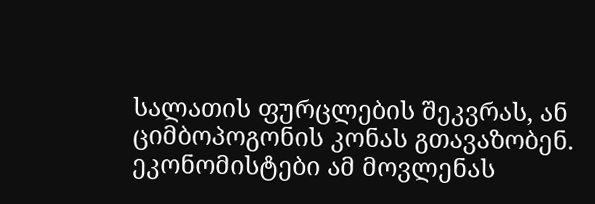სალათის ფურცლების შეკვრას, ან ციმბოპოგონის კონას გთავაზობენ. ეკონომისტები ამ მოვლენას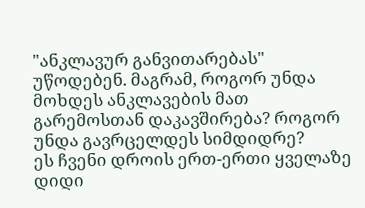"ანკლავურ განვითარებას" უწოდებენ. მაგრამ, როგორ უნდა მოხდეს ანკლავების მათ გარემოსთან დაკავშირება? როგორ უნდა გავრცელდეს სიმდიდრე?
ეს ჩვენი დროის ერთ-ერთი ყველაზე დიდი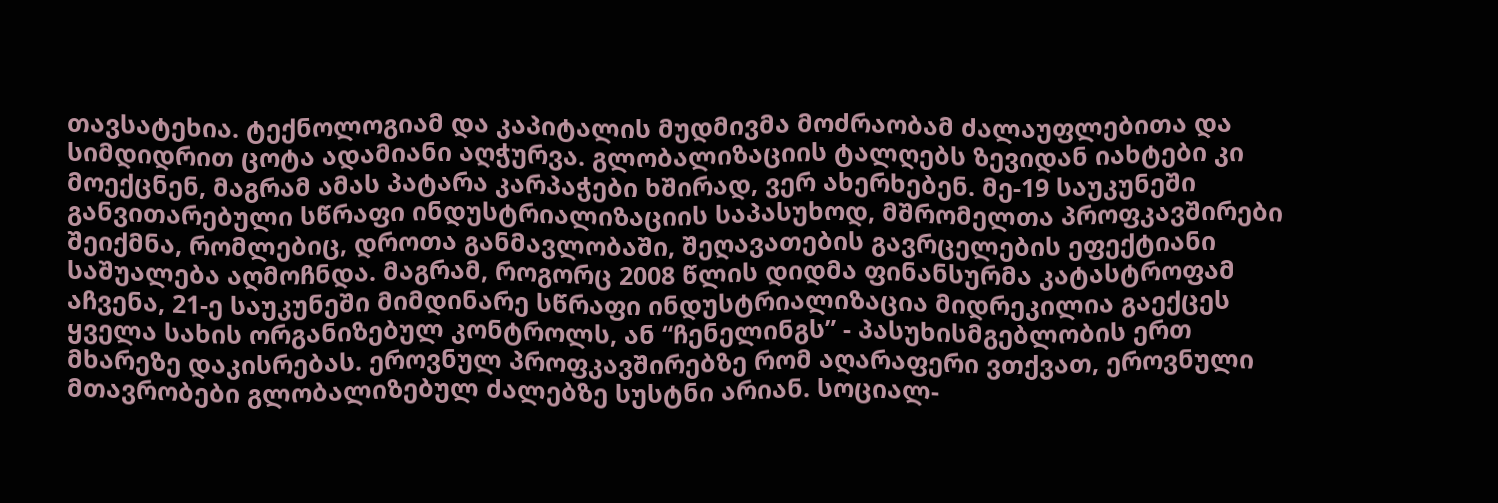თავსატეხია. ტექნოლოგიამ და კაპიტალის მუდმივმა მოძრაობამ ძალაუფლებითა და სიმდიდრით ცოტა ადამიანი აღჭურვა. გლობალიზაციის ტალღებს ზევიდან იახტები კი მოექცნენ, მაგრამ ამას პატარა კარპაჭები ხშირად, ვერ ახერხებენ. მე-19 საუკუნეში განვითარებული სწრაფი ინდუსტრიალიზაციის საპასუხოდ, მშრომელთა პროფკავშირები შეიქმნა, რომლებიც, დროთა განმავლობაში, შეღავათების გავრცელების ეფექტიანი საშუალება აღმოჩნდა. მაგრამ, როგორც 2008 წლის დიდმა ფინანსურმა კატასტროფამ აჩვენა, 21-ე საუკუნეში მიმდინარე სწრაფი ინდუსტრიალიზაცია მიდრეკილია გაექცეს ყველა სახის ორგანიზებულ კონტროლს, ან “ჩენელინგს” - პასუხისმგებლობის ერთ მხარეზე დაკისრებას. ეროვნულ პროფკავშირებზე რომ აღარაფერი ვთქვათ, ეროვნული მთავრობები გლობალიზებულ ძალებზე სუსტნი არიან. სოციალ-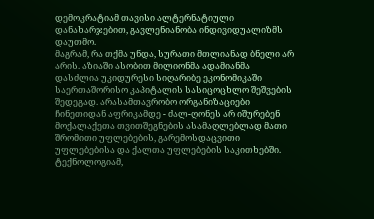დემოკრატიამ თავისი ალტერნატიული დანახარჯებით, გავლენიანობა ინდივიდუალიზმს დაუთმო.
მაგრამ, რა თქმა უნდა, სურათი მთლიანად ბნელი არ არის. აზიაში ასობით მილიონმა ადამიანმა დასძლია უკიდურესი სიღარიბე ეკონომიკაში საერთაშორისო კაპიტალის სასიცოცხლო შეშვების შედეგად. არასამთავრობო ორგანიზაციები ჩინეთიდან აფრიკამდე - ძალ-ღონეს არ იშურებენ მოქალაქეთა თვითშეგნების ასამაღლებლად მათი შრომითი უფლებების, გარემოსდაცვითი უფლებებისა და ქალთა უფლებების საკითხებში. ტექნოლოგიამ,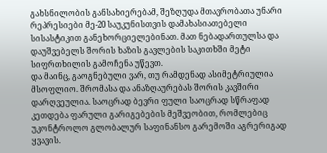გახსნილობის განსახიერებამ, შეზღუდა მთავრობათა უნარი რეპრესიები მე-20 საუკუნისთვის დამახასიათებელი სისასტიკით განეხორციელებინათ. მათ ნებადართულსა და დაუშვებელს შორის ხაზის გავლების საკითხში მეტი სიფრთხილის გამოჩენა უწევთ.
და მაინც, გაოგნებული ვარ, თუ რამდენად ასიმეტრიულია მსოფლიო. შრომასა და ანაზღაურებას შორის კავშირი დარღვეულია. საოცრად ბევრი ფული საოცრად სწრაფად კეთდება ფარული გარიგებების მეშვეობით, რომლებიც უკონტროლო გლობალურ საფინანსო გარემოში აგრერიგად ყვავის.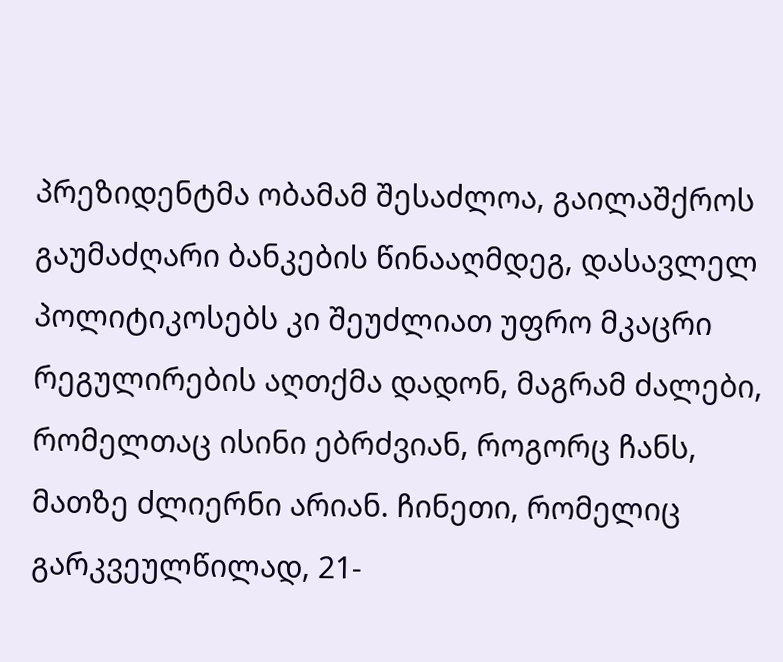პრეზიდენტმა ობამამ შესაძლოა, გაილაშქროს გაუმაძღარი ბანკების წინააღმდეგ, დასავლელ პოლიტიკოსებს კი შეუძლიათ უფრო მკაცრი რეგულირების აღთქმა დადონ, მაგრამ ძალები, რომელთაც ისინი ებრძვიან, როგორც ჩანს, მათზე ძლიერნი არიან. ჩინეთი, რომელიც გარკვეულწილად, 21-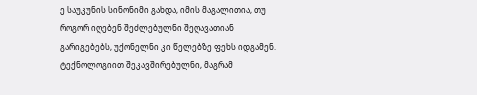ე საუკუნის სინონიმი გახდა, იმის მაგალითია, თუ როგორ იღებენ შეძლებულნი შეღავათიან გარიგებებს, უქონელნი კი წელებზე ფეხს იდგამენ.
ტექნოლოგიით შეკავშირებულნი, მაგრამ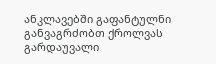ანკლავებში გაფანტულნი განვაგრძობთ ქროლვას გარდაუვალი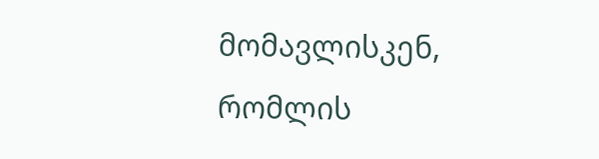მომავლისკენ, რომლის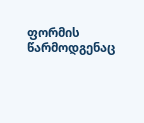ფორმის წარმოდგენაც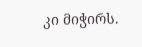კი მიჭირს.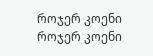როჯერ კოენი
როჯერ კოენი